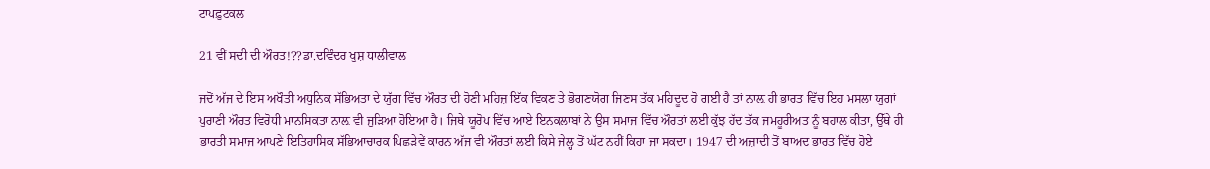ਟਾਪਫ਼ੁਟਕਲ

21 ਵੀਂ ਸਦੀ ਦੀ ਔਰਤ!??ਡਾ.ਦਵਿੰਦਰ ਖੁਸ਼ ਧਾਲੀਵਾਲ

ਜਦੋਂ ਅੱਜ ਦੇ ਇਸ ਅਖੌਤੀ ਅਧੁਨਿਕ ਸੱਭਿਅਤਾ ਦੇ ਯੁੱਗ ਵਿੱਚ ਔਰਤ ਦੀ ਹੋਣੀ ਮਹਿਜ਼ ਇੱਕ ਵਿਕਣ ਤੇ ਭੋਗਣਯੋਗ ਜਿਣਸ ਤੱਕ ਮਹਿਦੂਦ ਹੋ ਗਈ ਹੈ ਤਾਂ ਨਾਲ਼ ਹੀ ਭਾਰਤ ਵਿੱਚ ਇਹ ਮਸਲਾ ਯੁਗਾਂ ਪੁਰਾਣੀ ਔਰਤ ਵਿਰੋਧੀ ਮਾਨਸਿਕਤਾ ਨਾਲ਼ ਵੀ ਜੁੜਿਆ ਹੋਇਆ ਹੈ। ਜਿਥੇ ਯੂਰੋਪ ਵਿੱਚ ਆਏ ਇਨਕਲਾਬਾਂ ਨੇ ਉਸ ਸਮਾਜ ਵਿੱਚ ਔਰਤਾਂ ਲਈ ਕੁੱਝ ਹੱਦ ਤੱਕ ਜਮਹੂਰੀਅਤ ਨੂੰ ਬਹਾਲ ਕੀਤਾ, ਉੱਥੇ ਹੀ ਭਾਰਤੀ ਸਮਾਜ ਆਪਣੇ ਇਤਿਹਾਸਿਕ ਸੱਭਿਆਚਾਰਕ ਪਿਛੜੇਵੇਂ ਕਾਰਨ ਅੱਜ ਵੀ ਔਰਤਾਂ ਲਈ ਕਿਸੇ ਜੇਲ੍ਹ ਤੋਂ ਘੱਟ ਨਹੀਂ ਕਿਹਾ ਜਾ ਸਕਦਾ। 1947 ਦੀ ਅਜ਼ਾਦੀ ਤੋਂ ਬਾਅਦ ਭਾਰਤ ਵਿੱਚ ਹੋਏ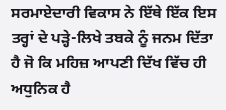ਸਰਮਾਏਦਾਰੀ ਵਿਕਾਸ ਨੇ ਇੱਥੇ ਇੱਕ ਇਸ ਤਰ੍ਹਾਂ ਦੇ ਪੜ੍ਹੇ-ਲਿਖੇ ਤਬਕੇ ਨੂੰ ਜਨਮ ਦਿੱਤਾ ਹੈ ਜੋ ਕਿ ਮਹਿਜ਼ ਆਪਣੀ ਦਿੱਖ ਵਿੱਚ ਹੀ ਅਧੁਨਿਕ ਹੈ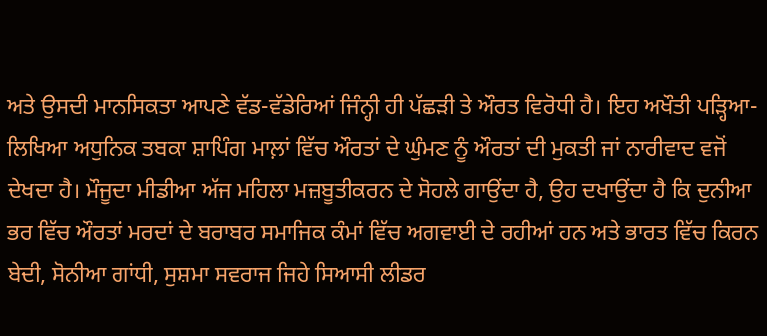ਅਤੇ ਉਸਦੀ ਮਾਨਸਿਕਤਾ ਆਪਣੇ ਵੱਡ-ਵੱਡੇਰਿਆਂ ਜਿੰਨ੍ਹੀ ਹੀ ਪੱਛੜੀ ਤੇ ਔਰਤ ਵਿਰੋਧੀ ਹੈ। ਇਹ ਅਖੌਤੀ ਪੜ੍ਹਿਆ-ਲਿਖਿਆ ਅਧੁਨਿਕ ਤਬਕਾ ਸ਼ਾਪਿੰਗ ਮਾਲ਼ਾਂ ਵਿੱਚ ਔਰਤਾਂ ਦੇ ਘੁੰਮਣ ਨੂੰ ਔਰਤਾਂ ਦੀ ਮੁਕਤੀ ਜਾਂ ਨਾਰੀਵਾਦ ਵਜੋਂ ਦੇਖਦਾ ਹੈ। ਮੌਜੂਦਾ ਮੀਡੀਆ ਅੱਜ ਮਹਿਲਾ ਮਜ਼ਬੂਤੀਕਰਨ ਦੇ ਸੋਹਲੇ ਗਾਉਂਦਾ ਹੈ, ਉਹ ਦਖਾਉਂਦਾ ਹੈ ਕਿ ਦੁਨੀਆ ਭਰ ਵਿੱਚ ਔਰਤਾਂ ਮਰਦਾਂ ਦੇ ਬਰਾਬਰ ਸਮਾਜਿਕ ਕੰਮਾਂ ਵਿੱਚ ਅਗਵਾਈ ਦੇ ਰਹੀਆਂ ਹਨ ਅਤੇ ਭਾਰਤ ਵਿੱਚ ਕਿਰਨ ਬੇਦੀ, ਸੋਨੀਆ ਗਾਂਧੀ, ਸੁਸ਼ਮਾ ਸਵਰਾਜ ਜਿਹੇ ਸਿਆਸੀ ਲੀਡਰ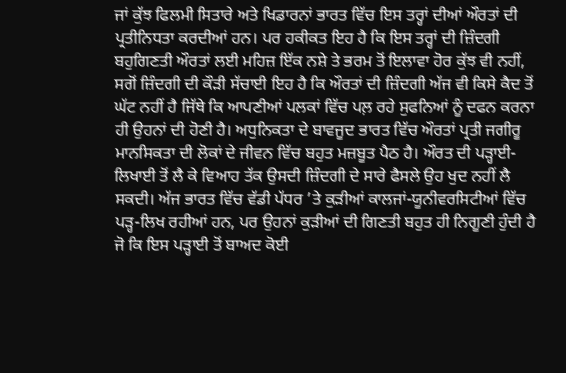ਜਾਂ ਕੁੱਝ ਫਿਲਮੀ ਸਿਤਾਰੇ ਅਤੇ ਖਿਡਾਰਨਾਂ ਭਾਰਤ ਵਿੱਚ ਇਸ ਤਰ੍ਹਾਂ ਦੀਆਂ ਔਰਤਾਂ ਦੀ ਪ੍ਰਤੀਨਿਧਤਾ ਕਰਦੀਆਂ ਹਨ। ਪਰ ਹਕੀਕਤ ਇਹ ਹੈ ਕਿ ਇਸ ਤਰ੍ਹਾਂ ਦੀ ਜ਼ਿੰਦਗੀ ਬਹੁਗਿਣਤੀ ਔਰਤਾਂ ਲਈ ਮਹਿਜ਼ ਇੱਕ ਨਸ਼ੇ ਤੇ ਭਰਮ ਤੋਂ ਇਲਾਵਾ ਹੋਰ ਕੁੱਝ ਵੀ ਨਹੀਂ, ਸਗੋਂ ਜ਼ਿੰਦਗੀ ਦੀ ਕੌੜੀ ਸੱਚਾਈ ਇਹ ਹੈ ਕਿ ਔਰਤਾਂ ਦੀ ਜ਼ਿੰਦਗੀ ਅੱਜ ਵੀ ਕਿਸੇ ਕੈਦ ਤੋਂ ਘੱਟ ਨਹੀਂ ਹੈ ਜਿੱਥੇ ਕਿ ਆਪਣੀਆਂ ਪਲਕਾਂ ਵਿੱਚ ਪਲ਼ ਰਹੇ ਸੁਫਨਿਆਂ ਨੂੰ ਦਫਨ ਕਰਨਾ ਹੀ ਉਹਨਾਂ ਦੀ ਹੋਣੀ ਹੈ। ਅਧੁਨਿਕਤਾ ਦੇ ਬਾਵਜੂਦ ਭਾਰਤ ਵਿੱਚ ਔਰਤਾਂ ਪ੍ਰਤੀ ਜਗੀਰੂ ਮਾਨਸਿਕਤਾ ਦੀ ਲੋਕਾਂ ਦੇ ਜੀਵਨ ਵਿੱਚ ਬਹੁਤ ਮਜ਼ਬੂਤ ਪੈਠ ਹੈ। ਔਰਤ ਦੀ ਪੜ੍ਹਾਈ-ਲਿਖਾਈ ਤੋਂ ਲੈ ਕੇ ਵਿਆਹ ਤੱਕ ਉਸਦੀ ਜ਼ਿੰਦਗੀ ਦੇ ਸਾਰੇ ਫੈਸਲੇ ਉਹ ਖੁਦ ਨਹੀਂ ਲੈ ਸਕਦੀ। ਅੱਜ ਭਾਰਤ ਵਿੱਚ ਵੱਡੀ ਪੱਧਰ ’ਤੇ ਕੁੜੀਆਂ ਕਾਲਜਾਂ-ਯੂਨੀਵਰਸਿਟੀਆਂ ਵਿੱਚ ਪੜ੍ਹ-ਲਿਖ ਰਹੀਆਂ ਹਨ, ਪਰ ਉਹਨਾਂ ਕੁੜੀਆਂ ਦੀ ਗਿਣਤੀ ਬਹੁਤ ਹੀ ਨਿਗੂਣੀ ਹੁੰਦੀ ਹੈ ਜੋ ਕਿ ਇਸ ਪੜ੍ਹਾਈ ਤੋਂ ਬਾਅਦ ਕੋਈ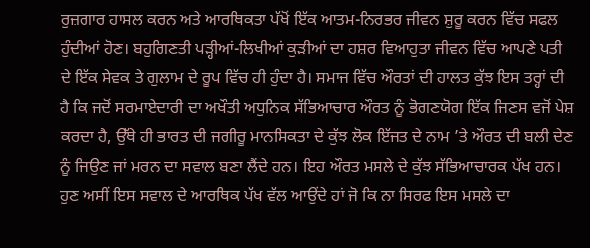ਰੁਜ਼ਗਾਰ ਹਾਸਲ ਕਰਨ ਅਤੇ ਆਰਥਿਕਤਾ ਪੱਖੋਂ ਇੱਕ ਆਤਮ-ਨਿਰਭਰ ਜੀਵਨ ਸ਼ੁਰੂ ਕਰਨ ਵਿੱਚ ਸਫਲ ਹੁੰਦੀਆਂ ਹੋਣ। ਬਹੁਗਿਣਤੀ ਪੜ੍ਹੀਆਂ-ਲਿਖੀਆਂ ਕੁੜੀਆਂ ਦਾ ਹਸ਼ਰ ਵਿਆਹੁਤਾ ਜੀਵਨ ਵਿੱਚ ਆਪਣੇ ਪਤੀ ਦੇ ਇੱਕ ਸੇਵਕ ਤੇ ਗੁਲਾਮ ਦੇ ਰੂਪ ਵਿੱਚ ਹੀ ਹੁੰਦਾ ਹੈ। ਸਮਾਜ ਵਿੱਚ ਔਰਤਾਂ ਦੀ ਹਾਲਤ ਕੁੱਝ ਇਸ ਤਰ੍ਹਾਂ ਦੀ ਹੈ ਕਿ ਜਦੋਂ ਸਰਮਾਏਦਾਰੀ ਦਾ ਅਖੌਤੀ ਅਧੁਨਿਕ ਸੱਭਿਆਚਾਰ ਔਰਤ ਨੂੰ ਭੋਗਣਯੋਗ ਇੱਕ ਜਿਣਸ ਵਜੋਂ ਪੇਸ਼ ਕਰਦਾ ਹੈ, ਉੱਥੇ ਹੀ ਭਾਰਤ ਦੀ ਜਗੀਰੂ ਮਾਨਸਿਕਤਾ ਦੇ ਕੁੱਝ ਲੋਕ ਇੱਜਤ ਦੇ ਨਾਮ ’ਤੇ ਔਰਤ ਦੀ ਬਲੀ ਦੇਣ ਨੂੰ ਜਿਉਣ ਜਾਂ ਮਰਨ ਦਾ ਸਵਾਲ ਬਣਾ ਲੈਂਦੇ ਹਨ। ਇਹ ਔਰਤ ਮਸਲੇ ਦੇ ਕੁੱਝ ਸੱਭਿਆਚਾਰਕ ਪੱਖ ਹਨ। ਹੁਣ ਅਸੀਂ ਇਸ ਸਵਾਲ ਦੇ ਆਰਥਿਕ ਪੱਖ ਵੱਲ ਆਉਂਦੇ ਹਾਂ ਜੋ ਕਿ ਨਾ ਸਿਰਫ ਇਸ ਮਸਲੇ ਦਾ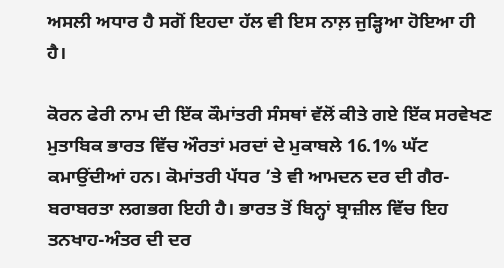ਅਸਲੀ ਅਧਾਰ ਹੈ ਸਗੋਂ ਇਹਦਾ ਹੱਲ ਵੀ ਇਸ ਨਾਲ਼ ਜੁੜ੍ਹਿਆ ਹੋਇਆ ਹੀ ਹੈ।

ਕੋਰਨ ਫੇਰੀ ਨਾਮ ਦੀ ਇੱਕ ਕੌਮਾਂਤਰੀ ਸੰਸਥਾਂ ਵੱਲੋਂ ਕੀਤੇ ਗਏ ਇੱਕ ਸਰਵੇਖਣ ਮੁਤਾਬਿਕ ਭਾਰਤ ਵਿੱਚ ਔਰਤਾਂ ਮਰਦਾਂ ਦੇ ਮੁਕਾਬਲੇ 16.1% ਘੱਟ ਕਮਾਉਂਦੀਆਂ ਹਨ। ਕੋਮਾਂਤਰੀ ਪੱਧਰ ’ਤੇ ਵੀ ਆਮਦਨ ਦਰ ਦੀ ਗੈਰ-ਬਰਾਬਰਤਾ ਲਗਭਗ ਇਹੀ ਹੈ। ਭਾਰਤ ਤੋਂ ਬਿਨ੍ਹਾਂ ਬ੍ਰਾਜ਼ੀਲ ਵਿੱਚ ਇਹ ਤਨਖਾਹ-ਅੰਤਰ ਦੀ ਦਰ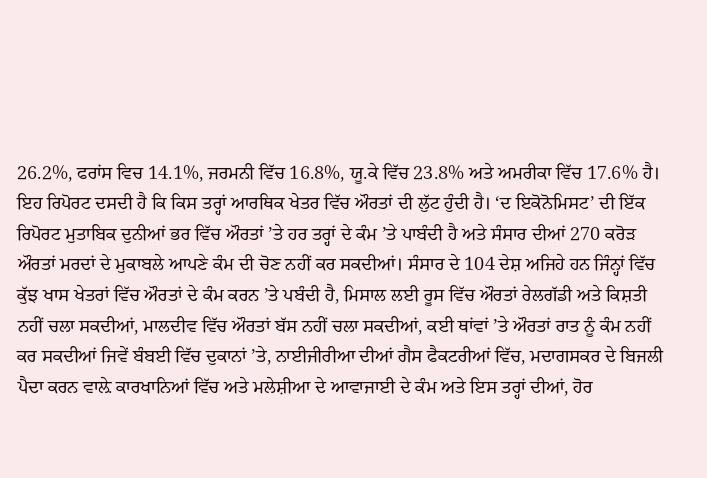26.2%, ਫਰਾਂਸ ਵਿਚ 14.1%, ਜਰਮਨੀ ਵਿੱਚ 16.8%, ਯੂ.ਕੇ ਵਿੱਚ 23.8% ਅਤੇ ਅਮਰੀਕਾ ਵਿੱਚ 17.6% ਹੈ। ਇਹ ਰਿਪੋਰਟ ਦਸਦੀ ਹੈ ਕਿ ਕਿਸ ਤਰ੍ਹਾਂ ਆਰਥਿਕ ਖੇਤਰ ਵਿੱਚ ਔਰਤਾਂ ਦੀ ਲੁੱਟ ਹੁੰਦੀ ਹੈ। ‘ਦ ਇਕੋਨੋਮਿਸਟ’ ਦੀ ਇੱਕ ਰਿਪੋਰਟ ਮੁਤਾਬਿਕ ਦੁਨੀਆਂ ਭਰ ਵਿੱਚ ਔਰਤਾਂ ’ਤੇ ਹਰ ਤਰ੍ਹਾਂ ਦੇ ਕੰਮ ’ਤੇ ਪਾਬੰਦੀ ਹੈ ਅਤੇ ਸੰਸਾਰ ਦੀਆਂ 270 ਕਰੋੜ ਔਰਤਾਂ ਮਰਦਾਂ ਦੇ ਮੁਕਾਬਲੇ ਆਪਣੇ ਕੰਮ ਦੀ ਚੋਣ ਨਹੀਂ ਕਰ ਸਕਦੀਆਂ। ਸੰਸਾਰ ਦੇ 104 ਦੇਸ਼ ਅਜਿਹੇ ਹਨ ਜਿੰਨ੍ਹਾਂ ਵਿੱਚ ਕੁੱਝ ਖਾਸ ਖੇਤਰਾਂ ਵਿੱਚ ਔਰਤਾਂ ਦੇ ਕੰਮ ਕਰਨ ’ਤੇ ਪਬੰਦੀ ਹੈ, ਮਿਸਾਲ ਲਈ ਰੂਸ ਵਿੱਚ ਔਰਤਾਂ ਰੇਲਗੱਡੀ ਅਤੇ ਕਿਸ਼ਤੀ ਨਹੀਂ ਚਲਾ ਸਕਦੀਆਂ, ਮਾਲਦੀਵ ਵਿੱਚ ਔਰਤਾਂ ਬੱਸ ਨਹੀਂ ਚਲਾ ਸਕਦੀਆਂ, ਕਈ ਥਾਂਵਾਂ ’ਤੇ ਔਰਤਾਂ ਰਾਤ ਨੂੰ ਕੰਮ ਨਹੀਂ ਕਰ ਸਕਦੀਆਂ ਜਿਵੇਂ ਬੰਬਈ ਵਿੱਚ ਦੁਕਾਨਾਂ ’ਤੇ, ਨਾਈਜੀਰੀਆ ਦੀਆਂ ਗੈਸ ਫੈਕਟਰੀਆਂ ਵਿੱਚ, ਮਦਾਗਸਕਰ ਦੇ ਬਿਜਲੀ ਪੈਦਾ ਕਰਨ ਵਾਲ਼ੇ ਕਾਰਖਾਨਿਆਂ ਵਿੱਚ ਅਤੇ ਮਲੇਸ਼ੀਆ ਦੇ ਆਵਾਜਾਈ ਦੇ ਕੰਮ ਅਤੇ ਇਸ ਤਰ੍ਹਾਂ ਦੀਆਂ, ਹੋਰ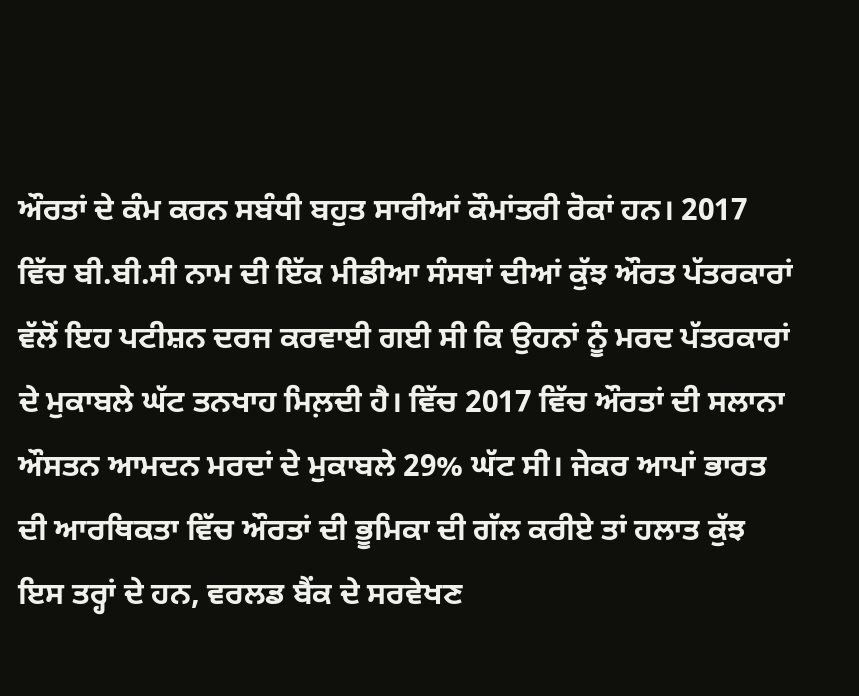ਔਰਤਾਂ ਦੇ ਕੰਮ ਕਰਨ ਸਬੰਧੀ ਬਹੁਤ ਸਾਰੀਆਂ ਕੌਮਾਂਤਰੀ ਰੋਕਾਂ ਹਨ। 2017 ਵਿੱਚ ਬੀ.ਬੀ.ਸੀ ਨਾਮ ਦੀ ਇੱਕ ਮੀਡੀਆ ਸੰਸਥਾਂ ਦੀਆਂ ਕੁੱਝ ਔਰਤ ਪੱਤਰਕਾਰਾਂ ਵੱਲੋਂ ਇਹ ਪਟੀਸ਼ਨ ਦਰਜ ਕਰਵਾਈ ਗਈ ਸੀ ਕਿ ਉਹਨਾਂ ਨੂੰ ਮਰਦ ਪੱਤਰਕਾਰਾਂ ਦੇ ਮੁਕਾਬਲੇ ਘੱਟ ਤਨਖਾਹ ਮਿਲ਼ਦੀ ਹੈ। ਵਿੱਚ 2017 ਵਿੱਚ ਔਰਤਾਂ ਦੀ ਸਲਾਨਾ ਔਸਤਨ ਆਮਦਨ ਮਰਦਾਂ ਦੇ ਮੁਕਾਬਲੇ 29% ਘੱਟ ਸੀ। ਜੇਕਰ ਆਪਾਂ ਭਾਰਤ ਦੀ ਆਰਥਿਕਤਾ ਵਿੱਚ ਔਰਤਾਂ ਦੀ ਭੂਮਿਕਾ ਦੀ ਗੱਲ ਕਰੀਏ ਤਾਂ ਹਲਾਤ ਕੁੱਝ ਇਸ ਤਰ੍ਹਾਂ ਦੇ ਹਨ, ਵਰਲਡ ਬੈਂਕ ਦੇ ਸਰਵੇਖਣ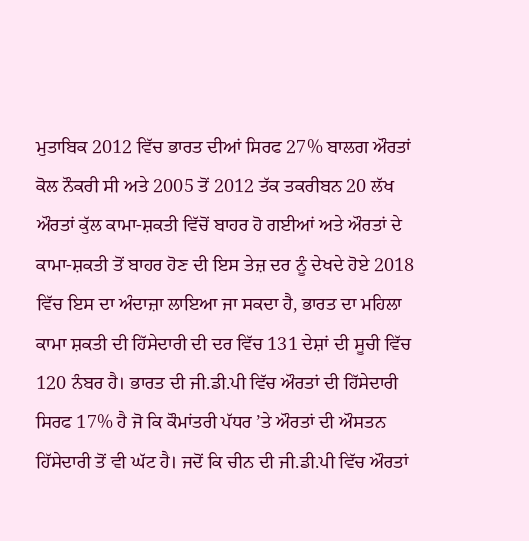ਮੁਤਾਬਿਕ 2012 ਵਿੱਚ ਭਾਰਤ ਦੀਆਂ ਸਿਰਫ 27% ਬਾਲਗ ਔਰਤਾਂ ਕੋਲ ਨੌਕਰੀ ਸੀ ਅਤੇ 2005 ਤੋਂ 2012 ਤੱਕ ਤਕਰੀਬਨ 20 ਲੱਖ ਔਰਤਾਂ ਕੁੱਲ ਕਾਮਾ-ਸ਼ਕਤੀ ਵਿੱਚੋਂ ਬਾਹਰ ਹੋ ਗਈਆਂ ਅਤੇ ਔਰਤਾਂ ਦੇ ਕਾਮਾ-ਸ਼ਕਤੀ ਤੋਂ ਬਾਹਰ ਹੋਣ ਦੀ ਇਸ ਤੇਜ਼ ਦਰ ਨੂੰ ਦੇਖਦੇ ਹੋਏ 2018 ਵਿੱਚ ਇਸ ਦਾ ਅੰਦਾਜ਼ਾ ਲਾਇਆ ਜਾ ਸਕਦਾ ਹੈ, ਭਾਰਤ ਦਾ ਮਹਿਲਾ ਕਾਮਾ ਸ਼ਕਤੀ ਦੀ ਹਿੱਸੇਦਾਰੀ ਦੀ ਦਰ ਵਿੱਚ 131 ਦੇਸ਼ਾਂ ਦੀ ਸੂਚੀ ਵਿੱਚ 120 ਨੰਬਰ ਹੈ। ਭਾਰਤ ਦੀ ਜੀ.ਡੀ.ਪੀ ਵਿੱਚ ਔਰਤਾਂ ਦੀ ਹਿੱਸੇਦਾਰੀ ਸਿਰਫ 17% ਹੈ ਜੋ ਕਿ ਕੌਮਾਂਤਰੀ ਪੱਧਰ ’ਤੇ ਔਰਤਾਂ ਦੀ ਔਸਤਨ ਹਿੱਸੇਦਾਰੀ ਤੋਂ ਵੀ ਘੱਟ ਹੈ। ਜਦੋਂ ਕਿ ਚੀਨ ਦੀ ਜੀ.ਡੀ.ਪੀ ਵਿੱਚ ਔਰਤਾਂ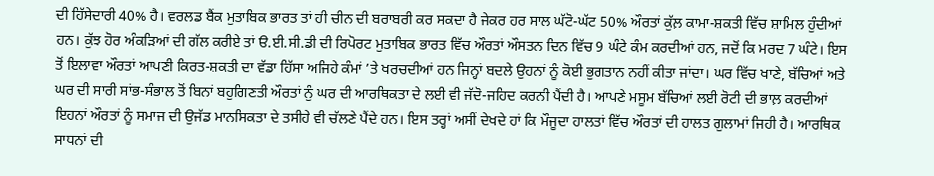ਦੀ ਹਿੱਸੇਦਾਰੀ 40% ਹੈ। ਵਰਲਡ ਬੈਂਕ ਮੁਤਾਬਿਕ ਭਾਰਤ ਤਾਂ ਹੀ ਚੀਨ ਦੀ ਬਰਾਬਰੀ ਕਰ ਸਕਦਾ ਹੈ ਜੇਕਰ ਹਰ ਸਾਲ ਘੱਟੋ-ਘੱਟ 50% ਔਰਤਾਂ ਕੁੱਲ਼ ਕਾਮਾ-ਸ਼ਕਤੀ ਵਿੱਚ ਸ਼ਾਮਿਲ ਹੁੰਦੀਆਂ ਹਨ। ਕੁੱਝ ਹੋਰ ਅੰਕੜਿਆਂ ਦੀ ਗੱਲ ਕਰੀਏ ਤਾਂ ੳ.ਈ.ਸੀ.ਡੀ ਦੀ ਰਿਪੋਰਟ ਮੁਤਾਬਿਕ ਭਾਰਤ ਵਿੱਚ ਔਰਤਾਂ ਔਸਤਨ ਦਿਨ ਵਿੱਚ 9 ਘੰਟੇ ਕੰਮ ਕਰਦੀਆਂ ਹਨ, ਜਦੋਂ ਕਿ ਮਰਦ 7 ਘੰਟੇ। ਇਸ ਤੋਂ ਇਲਾਵਾ ਔਰਤਾਂ ਆਪਣੀ ਕਿਰਤ-ਸ਼ਕਤੀ ਦਾ ਵੱਡਾ ਹਿੱਸਾ ਅਜਿਹੇ ਕੰਮਾਂ ’ਤੇ ਖਰਚਦੀਆਂ ਹਨ ਜਿਨ੍ਹਾਂ ਬਦਲੇ ਉਹਨਾਂ ਨੂੰ ਕੋਈ ਭੁਗਤਾਨ ਨਹੀਂ ਕੀਤਾ ਜਾਂਦਾ। ਘਰ ਵਿੱਚ ਖਾਣੇ, ਬੱਚਿਆਂ ਅਤੇ ਘਰ ਦੀ ਸਾਰੀ ਸਾਂਭ-ਸੰਭਾਲ ਤੋਂ ਬਿਨਾਂ ਬਹੁਗਿਣਤੀ ਔਰਤਾਂ ਨੁੰ ਘਰ ਦੀ ਆਰਥਿਕਤਾ ਦੇ ਲਈ ਵੀ ਜੱਦੋ-ਜਹਿਦ ਕਰਨੀ ਪੈਂਦੀ ਹੈ। ਆਪਣੇ ਮਸੂਮ ਬੱਚਿਆਂ ਲਈ ਰੋਟੀ ਦੀ ਭਾਲ਼ ਕਰਦੀਆਂ ਇਹਨਾਂ ਔਰਤਾਂ ਨੂੰ ਸਮਾਜ ਦੀ ਉਜੱਡ ਮਾਨਸਿਕਤਾ ਦੇ ਤਸੀਹੇ ਵੀ ਚੱਲਣੇ ਪੈਂਦੇ ਹਨ। ਇਸ ਤਰ੍ਹਾਂ ਅਸੀਂ ਦੇਖਦੇ ਹਾਂ ਕਿ ਮੌਜੂਦਾ ਹਾਲਤਾਂ ਵਿੱਚ ਔਰਤਾਂ ਦੀ ਹਾਲਤ ਗੁਲਾਮਾਂ ਜਿਹੀ ਹੈ। ਆਰਥਿਕ ਸਾਧਨਾਂ ਦੀ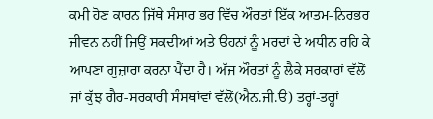ਕਮੀ ਹੋਣ ਕਾਰਨ ਜਿੱਥੇ ਸੰਸਾਰ ਭਰ ਵਿੱਚ ਔਰਤਾਂ ਇੱਕ ਆਤਮ-ਨਿਰਭਰ ਜੀਵਨ ਨਹੀਂ ਜਿਉਂ ਸਕਦੀਆਂ ਅਤੇ ੳਹਨਾਂ ਨੂੰ ਮਰਦਾਂ ਦੇ ਅਧੀਨ ਰਹਿ ਕੇ ਆਪਣਾ ਗੁਜ਼ਾਰਾ ਕਰਨਾ ਪੈਂਦਾ ਹੈ। ਅੱਜ ਔਰਤਾਂ ਨੂੰ ਲੈਕੇ ਸਰਕਾਰਾਂ ਵੱਲੋਂ ਜਾਂ ਕੁੱਝ ਗੈਰ-ਸਰਕਾਰੀ ਸੰਸਥਾਂਵਾਂ ਵੱਲੋਂ(ਐਨ.ਜੀ.ੳ) ਤਰ੍ਹਾਂ-ਤਰ੍ਹਾਂ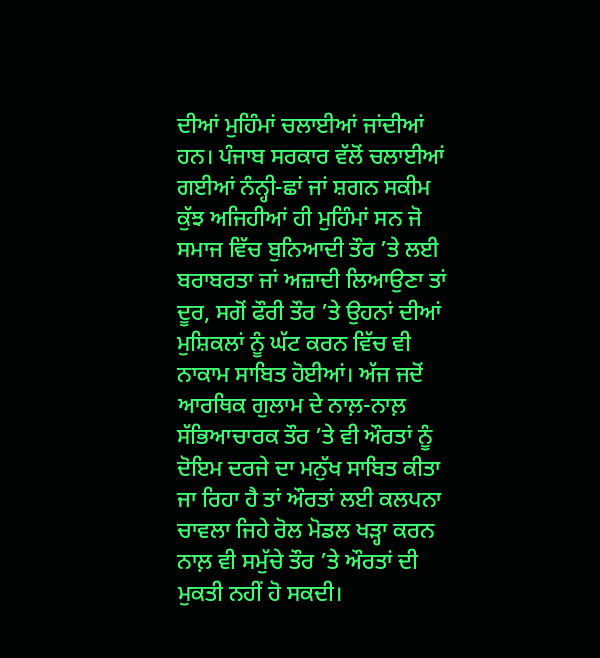ਦੀਆਂ ਮੁਹਿੰਮਾਂ ਚਲਾਈਆਂ ਜਾਂਦੀਆਂ ਹਨ। ਪੰਜਾਬ ਸਰਕਾਰ ਵੱਲੋਂ ਚਲਾਈਆਂ ਗਈਆਂ ਨੰਨ੍ਹੀ-ਛਾਂ ਜਾਂ ਸ਼ਗਨ ਸਕੀਮ ਕੁੱਝ ਅਜਿਹੀਆਂ ਹੀ ਮੁਹਿੰਮਾਂ ਸਨ ਜੋ ਸਮਾਜ ਵਿੱਚ ਬੁਨਿਆਦੀ ਤੌਰ ’ਤੇ ਲਈ ਬਰਾਬਰਤਾ ਜਾਂ ਅਜ਼ਾਦੀ ਲਿਆਉਣਾ ਤਾਂ ਦੂਰ, ਸਗੋਂ ਫੌਰੀ ਤੌਰ ’ਤੇ ਉਹਨਾਂ ਦੀਆਂ ਮੁਸ਼ਿਕਲਾਂ ਨੂੰ ਘੱਟ ਕਰਨ ਵਿੱਚ ਵੀ ਨਾਕਾਮ ਸਾਬਿਤ ਹੋਈਆਂ। ਅੱਜ ਜਦੋਂ ਆਰਥਿਕ ਗੁਲਾਮ ਦੇ ਨਾਲ਼-ਨਾਲ਼ ਸੱਭਿਆਚਾਰਕ ਤੌਰ ’ਤੇ ਵੀ ਔਰਤਾਂ ਨੂੰ ਦੋਇਮ ਦਰਜੇ ਦਾ ਮਨੁੱਖ ਸਾਬਿਤ ਕੀਤਾ ਜਾ ਰਿਹਾ ਹੈ ਤਾਂ ਔਰਤਾਂ ਲਈ ਕਲਪਨਾ ਚਾਵਲਾ ਜਿਹੇ ਰੋਲ ਮੋਡਲ ਖੜ੍ਹਾ ਕਰਨ ਨਾਲ਼ ਵੀ ਸਮੁੱਚੇ ਤੌਰ ’ਤੇ ਔਰਤਾਂ ਦੀ ਮੁਕਤੀ ਨਹੀਂ ਹੋ ਸਕਦੀ।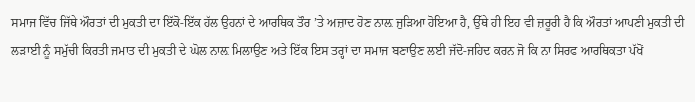ਸਮਾਜ ਵਿੱਚ ਜਿੱਥੇ ਔਰਤਾਂ ਦੀ ਮੁਕਤੀ ਦਾ ਇੱਕੋ-ਇੱਕ ਹੱਲ ਉਹਨਾਂ ਦੇ ਆਰਥਿਕ ਤੌਰ ’ਤੇ ਅਜ਼ਾਦ ਹੋਣ ਨਾਲ਼ ਜੁੜਿਆ ਹੋਇਆ ਹੈ, ਉੱਥੇ ਹੀ ਇਹ ਵੀ ਜ਼ਰੂਰੀ ਹੈ ਕਿ ਔਰਤਾਂ ਆਪਣੀ ਮੁਕਤੀ ਦੀ ਲੜਾਈ ਨੂੰ ਸਮੁੱਚੀ ਕਿਰਤੀ ਜਮਾਤ ਦੀ ਮੁਕਤੀ ਦੇ ਘੋਲ ਨਾਲ਼ ਮਿਲਾਉਣ ਅਤੇ ਇੱਕ ਇਸ ਤਰ੍ਹਾਂ ਦਾ ਸਮਾਜ ਬਣਾਉਣ ਲਈ ਜੱਦੋ-ਜਹਿਦ ਕਰਨ ਜੋ ਕਿ ਨਾ ਸਿਰਫ ਆਰਥਿਕਤਾ ਪੱਖੋਂ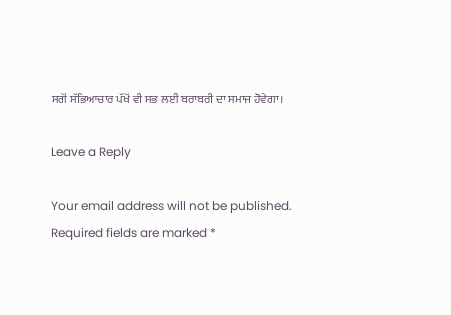ਸਗੋਂ ਸੱਭਿਆਚਾਰ ਪੱਖੋਂ ਵੀ ਸਭ ਲਈ ਬਰਾਬਰੀ ਦਾ ਸਮਾਜ ਹੋਵੇਗਾ।

Leave a Reply

Your email address will not be published. Required fields are marked *